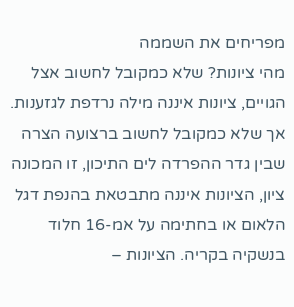מפריחים את השממה
מהי ציונות? שלא כמקובל לחשוב אצל הגויים, ציונות איננה מילה נרדפת לגזענות. אך שלא כמקובל לחשוב ברצועה הצרה שבין גדר ההפרדה לים התיכון, זו המכונה ציון, הציונות איננה מתבטאת בהנפת דגל הלאום או בחתימה על אמ-16 חלוד בנשקיה בקריה. הציונות –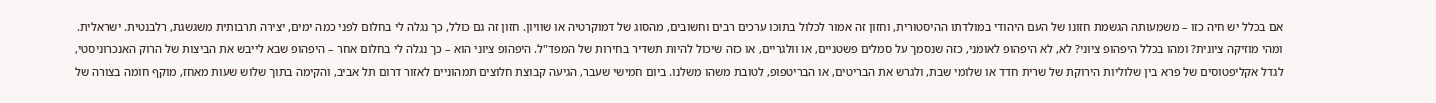אם בכלל יש חיה כזו – משמעותה הגשמת חזונו של העם היהודי במולדתו ההיסטורית, וחזון זה אמור לכלול בתוכו ערכים רבים וחשובים, מהסוג של דמוקרטיה או שוויון. חזון זה גם כולל, כך נגלה לי בחלום לפני כמה ימים, יצירה תרבותית משגשגת, רלבנטית. ישראלית. ומהי מוזיקה ציונית? ומהו בכלל היפהופ ציוני? לא, לא היפהופ לאומני, כזה שנסמך על סמלים פשטניים, או וולגריים, או כזה שיכול להיות תשדיר בחירות של המפד"ל. היפהופ ציוני הוא – כך נגלה לי בחלום אחר – היפהופ שבא לייבש את הביצות של הרוק האנכרוניסטי, לגדל אקליפטוסים של פרא בין שלוליות הירוקת של שרית חדד או שלומי שבת, ולגרש את הבריטים, או הבריטפופ, לטובת משהו משלנו. ביום חמישי שעבר, הגיעה קבוצת חלוצים תמהוניים לאזור דרום תל אביב, והקימה בתוך שלוש שעות מאחז, מוקף חומה בצורה של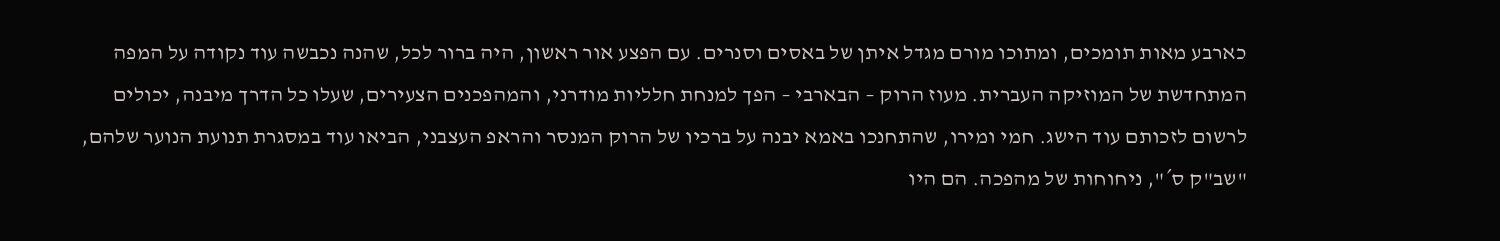כארבע מאות תומכים, ומתוכו מורם מגדל איתן של באסים וסנרים. עם הפצע אור ראשון, היה ברור לכל, שהנה נכבשה עוד נקודה על המפה המתחדשת של המוזיקה העברית. מעוז הרוק – הבארבי – הפך למנחת חלליות מודרני, והמהפכנים הצעירים, שעלו כל הדרך מיבנה, יכולים לרשום לזכותם עוד הישג. חמי ומירו, שהתחנכו באמא יבנה על ברכיו של הרוק המנסר והראפ העצבני, הביאו עוד במסגרת תנועת הנוער שלהם, "שב"ק ס´", ניחוחות של מהפכה. הם היו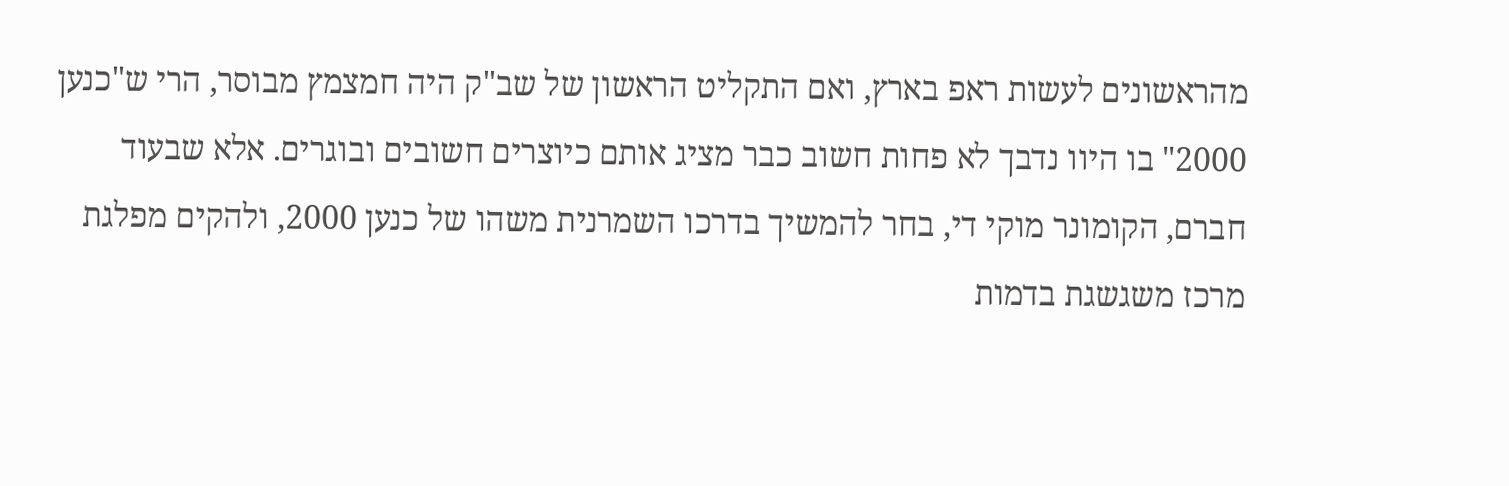מהראשונים לעשות ראפ בארץ, ואם התקליט הראשון של שב"ק היה חמצמץ מבוסר, הרי ש"כנען 2000" בו היוו נדבך לא פחות חשוב כבר מציג אותם כיוצרים חשובים ובוגרים. אלא שבעוד חברם, הקומונר מוקי די, בחר להמשיך בדרכו השמרנית משהו של כנען 2000, ולהקים מפלגת מרכז משגשגת בדמות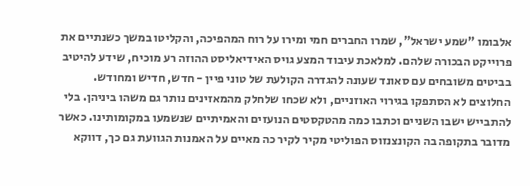אלבומו "שמע ישראל", שמרו החברים חמי ומירו על רוח המהפיכה, והקליטו במשך כשנתיים את פרוייקט הבכורה שלהם. למלאכת עיבוד המצע גויס האידיאליסט ההוזה רע מוכיח, שידע להיטיב בביטים משובחים עם סאונד שעונה להגדרה הקולעת של טוני פיין - חדש, חדיש ומחודש. החלוצים לא הסתפקו בגירוי האוזניים, ולא שכחו שלחלק מהמאזינים נותר גם משהו ביניהן. בלי להתבייש ישבו השניים וכתבו כמה מהטקסטים הנועזים והאמיתיים שנשמעו במקומותינו. כאשר מדובר בתקופה בה הקונצנזוס הפוליטי מקיר לקיר כה מאיים על האמנות הגוועת גם כך, דווקא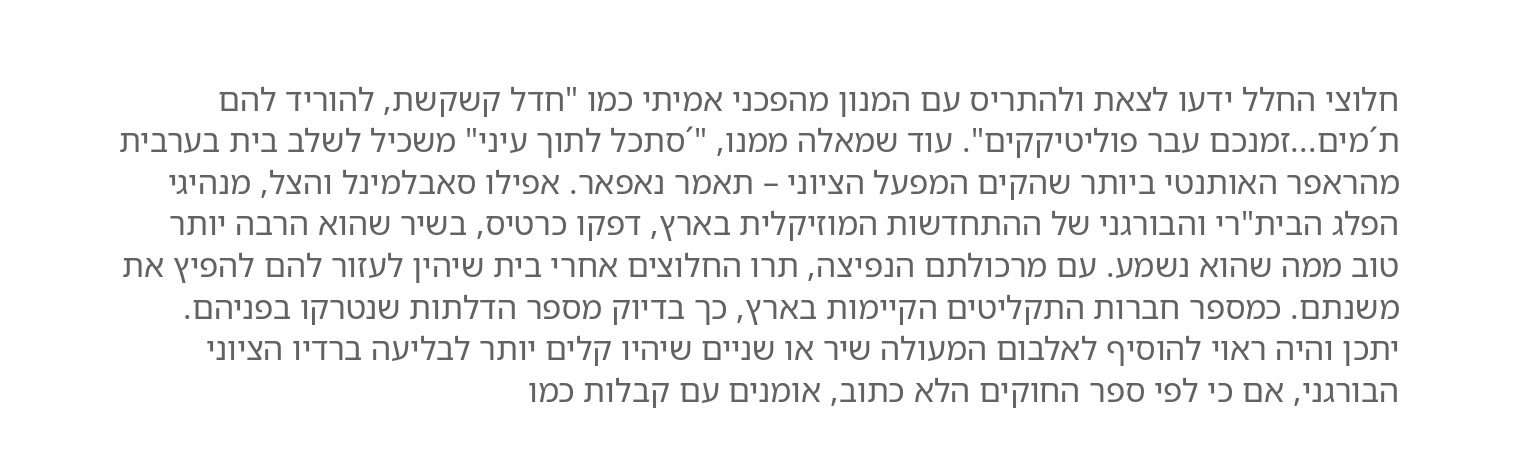חלוצי החלל ידעו לצאת ולהתריס עם המנון מהפכני אמיתי כמו "חדל קשקשת, להוריד להם ת´מים...זמנכם עבר פוליטיקקים". עוד שמאלה ממנו, "´סתכל לתוך עיני" משכיל לשלב בית בערבית מהראפר האותנטי ביותר שהקים המפעל הציוני – תאמר נאפאר. אפילו סאבלמינל והצל, מנהיגי הפלג הבית"רי והבורגני של ההתחדשות המוזיקלית בארץ, דפקו כרטיס, בשיר שהוא הרבה יותר טוב ממה שהוא נשמע. עם מרכולתם הנפיצה, תרו החלוצים אחרי בית שיהין לעזור להם להפיץ את משנתם. כמספר חברות התקליטים הקיימות בארץ, כך בדיוק מספר הדלתות שנטרקו בפניהם. יתכן והיה ראוי להוסיף לאלבום המעולה שיר או שניים שיהיו קלים יותר לבליעה ברדיו הציוני הבורגני, אם כי לפי ספר החוקים הלא כתוב, אומנים עם קבלות כמו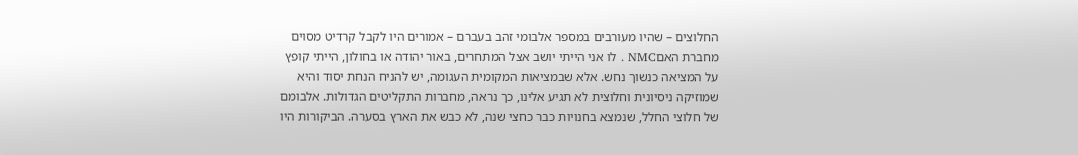החלוצים – שהיו מעורבים במספר אלבומי זהב בעברם – אמורים היו לקבל קרדיט מסוים מחברת האםNMC . לו אני הייתי יושב אצל המתחרים, באור יהודה או בחולון, הייתי קופץ על המציאה כנשוך נחש. אלא שבמציאות המקומית העגומה, יש להניח הנחת יסוד והיא שמוזיקה ניסיונית וחלוצית לא תגיע אלינו, כך נראה, מחברות התקליטים הגדולות. אלבומם של חלוצי החלל, שנמצא בחנויות כבר כחצי שנה, לא כבש את הארץ בסערה. הביקורות היו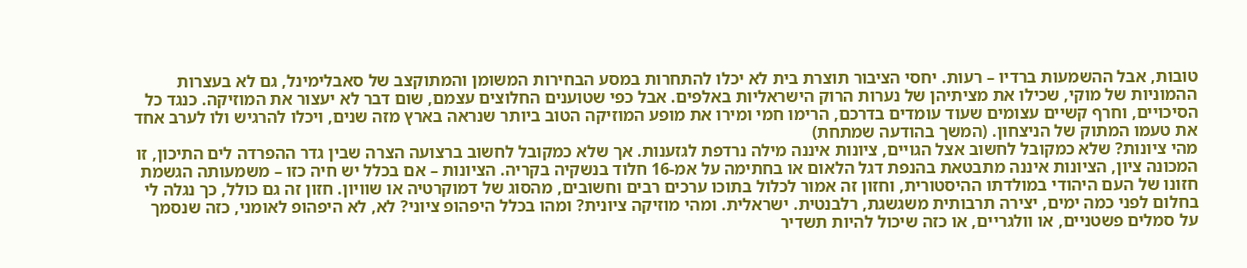טובות, אבל ההשמעות ברדיו – רעות. יחסי הציבור תוצרת בית לא יכלו להתחרות במסע הבחירות המשומן והמתוקצב של סאבלימינל, גם לא בעצרות ההמוניות של מוקי, שכילו את מציתיהן של נערות הרוק הישראליות באלפים. אבל כפי שטוענים החלוצים עצמם, שום דבר לא יעצור את המוזיקה. כנגד כל הסיכויים, וחרף קשיים עצומים שעוד עומדים בדרכם, הרימו חמי ומירו את מופע המוזיקה הטוב ביותר שנראה בארץ מזה שנים, ויכלו להרגיש ולו לערב אחד את טעמו המתוק של הניצחון. (המשך בהודעה שמתחת)
מהי ציונות? שלא כמקובל לחשוב אצל הגויים, ציונות איננה מילה נרדפת לגזענות. אך שלא כמקובל לחשוב ברצועה הצרה שבין גדר ההפרדה לים התיכון, זו המכונה ציון, הציונות איננה מתבטאת בהנפת דגל הלאום או בחתימה על אמ-16 חלוד בנשקיה בקריה. הציונות – אם בכלל יש חיה כזו – משמעותה הגשמת חזונו של העם היהודי במולדתו ההיסטורית, וחזון זה אמור לכלול בתוכו ערכים רבים וחשובים, מהסוג של דמוקרטיה או שוויון. חזון זה גם כולל, כך נגלה לי בחלום לפני כמה ימים, יצירה תרבותית משגשגת, רלבנטית. ישראלית. ומהי מוזיקה ציונית? ומהו בכלל היפהופ ציוני? לא, לא היפהופ לאומני, כזה שנסמך על סמלים פשטניים, או וולגריים, או כזה שיכול להיות תשדיר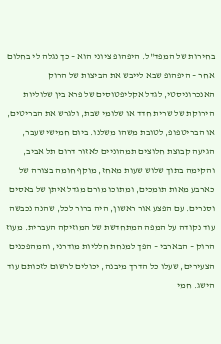בחירות של המפד"ל. היפהופ ציוני הוא – כך נגלה לי בחלום אחר – היפהופ שבא לייבש את הביצות של הרוק האנכרוניסטי, לגדל אקליפטוסים של פרא בין שלוליות הירוקת של שרית חדד או שלומי שבת, ולגרש את הבריטים, או הבריטפופ, לטובת משהו משלנו. ביום חמישי שעבר, הגיעה קבוצת חלוצים תמהוניים לאזור דרום תל אביב, והקימה בתוך שלוש שעות מאחז, מוקף חומה בצורה של כארבע מאות תומכים, ומתוכו מורם מגדל איתן של באסים וסנרים. עם הפצע אור ראשון, היה ברור לכל, שהנה נכבשה עוד נקודה על המפה המתחדשת של המוזיקה העברית. מעוז הרוק – הבארבי – הפך למנחת חלליות מודרני, והמהפכנים הצעירים, שעלו כל הדרך מיבנה, יכולים לרשום לזכותם עוד הישג. חמי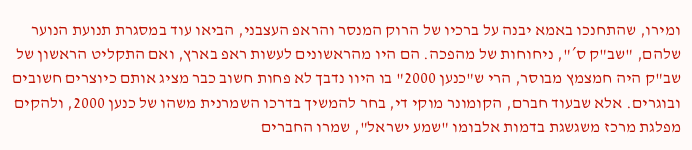ומירו, שהתחנכו באמא יבנה על ברכיו של הרוק המנסר והראפ העצבני, הביאו עוד במסגרת תנועת הנוער שלהם, "שב"ק ס´", ניחוחות של מהפכה. הם היו מהראשונים לעשות ראפ בארץ, ואם התקליט הראשון של שב"ק היה חמצמץ מבוסר, הרי ש"כנען 2000" בו היוו נדבך לא פחות חשוב כבר מציג אותם כיוצרים חשובים ובוגרים. אלא שבעוד חברם, הקומונר מוקי די, בחר להמשיך בדרכו השמרנית משהו של כנען 2000, ולהקים מפלגת מרכז משגשגת בדמות אלבומו "שמע ישראל", שמרו החברים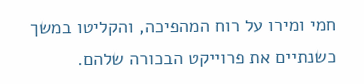חמי ומירו על רוח המהפיכה, והקליטו במשך כשנתיים את פרוייקט הבכורה שלהם.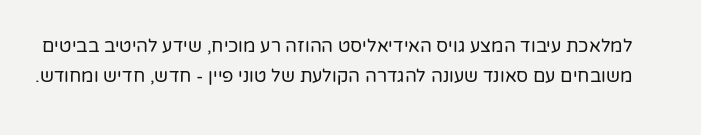למלאכת עיבוד המצע גויס האידיאליסט ההוזה רע מוכיח, שידע להיטיב בביטים משובחים עם סאונד שעונה להגדרה הקולעת של טוני פיין - חדש, חדיש ומחודש.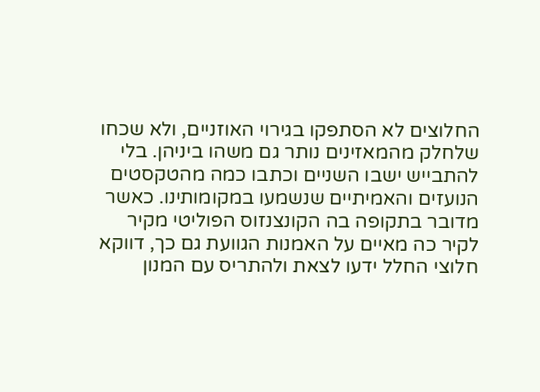החלוצים לא הסתפקו בגירוי האוזניים, ולא שכחו שלחלק מהמאזינים נותר גם משהו ביניהן. בלי להתבייש ישבו השניים וכתבו כמה מהטקסטים הנועזים והאמיתיים שנשמעו במקומותינו. כאשר מדובר בתקופה בה הקונצנזוס הפוליטי מקיר לקיר כה מאיים על האמנות הגוועת גם כך, דווקא חלוצי החלל ידעו לצאת ולהתריס עם המנון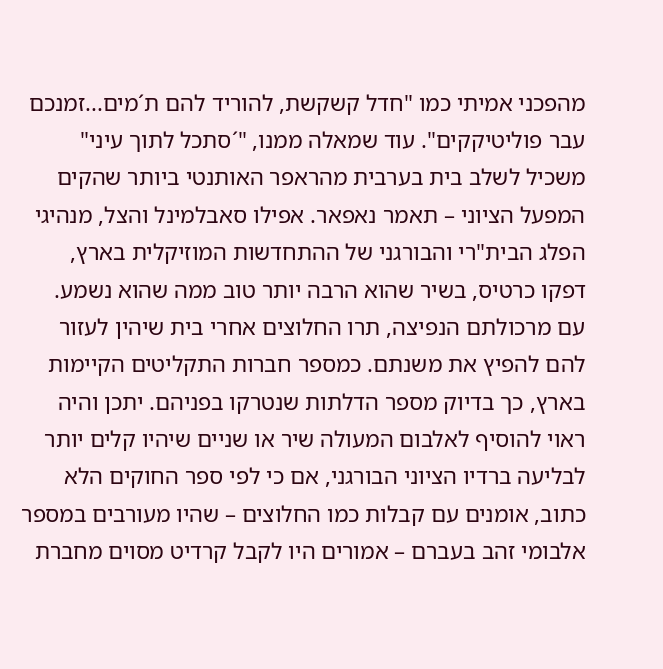מהפכני אמיתי כמו "חדל קשקשת, להוריד להם ת´מים...זמנכם עבר פוליטיקקים". עוד שמאלה ממנו, "´סתכל לתוך עיני" משכיל לשלב בית בערבית מהראפר האותנטי ביותר שהקים המפעל הציוני – תאמר נאפאר. אפילו סאבלמינל והצל, מנהיגי הפלג הבית"רי והבורגני של ההתחדשות המוזיקלית בארץ, דפקו כרטיס, בשיר שהוא הרבה יותר טוב ממה שהוא נשמע. עם מרכולתם הנפיצה, תרו החלוצים אחרי בית שיהין לעזור להם להפיץ את משנתם. כמספר חברות התקליטים הקיימות בארץ, כך בדיוק מספר הדלתות שנטרקו בפניהם. יתכן והיה ראוי להוסיף לאלבום המעולה שיר או שניים שיהיו קלים יותר לבליעה ברדיו הציוני הבורגני, אם כי לפי ספר החוקים הלא כתוב, אומנים עם קבלות כמו החלוצים – שהיו מעורבים במספר אלבומי זהב בעברם – אמורים היו לקבל קרדיט מסוים מחברת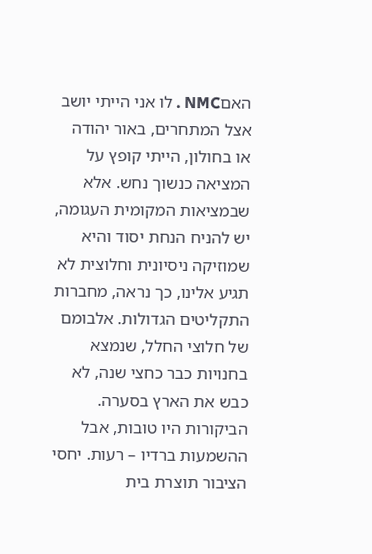האםNMC . לו אני הייתי יושב אצל המתחרים, באור יהודה או בחולון, הייתי קופץ על המציאה כנשוך נחש. אלא שבמציאות המקומית העגומה, יש להניח הנחת יסוד והיא שמוזיקה ניסיונית וחלוצית לא תגיע אלינו, כך נראה, מחברות התקליטים הגדולות. אלבומם של חלוצי החלל, שנמצא בחנויות כבר כחצי שנה, לא כבש את הארץ בסערה. הביקורות היו טובות, אבל ההשמעות ברדיו – רעות. יחסי הציבור תוצרת בית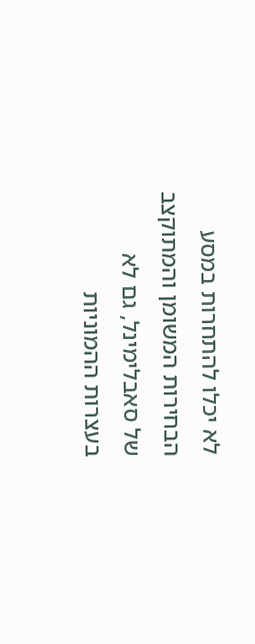לא יכלו להתחרות במסע הבחירות המשומן והמתוקצב של סאבלימינל, גם לא בעצרות ההמוניות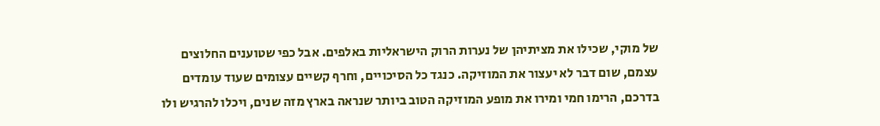של מוקי, שכילו את מציתיהן של נערות הרוק הישראליות באלפים. אבל כפי שטוענים החלוצים עצמם, שום דבר לא יעצור את המוזיקה. כנגד כל הסיכויים, וחרף קשיים עצומים שעוד עומדים בדרכם, הרימו חמי ומירו את מופע המוזיקה הטוב ביותר שנראה בארץ מזה שנים, ויכלו להרגיש ולו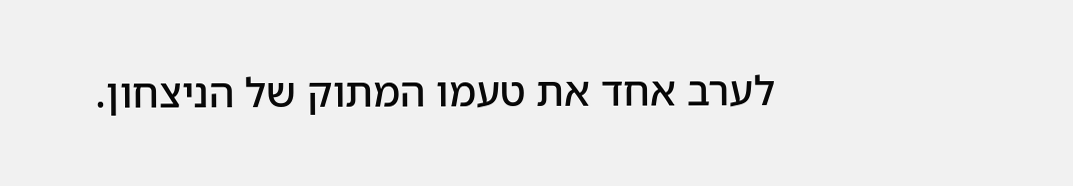לערב אחד את טעמו המתוק של הניצחון.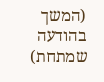(המשך בהודעה שמתחת)